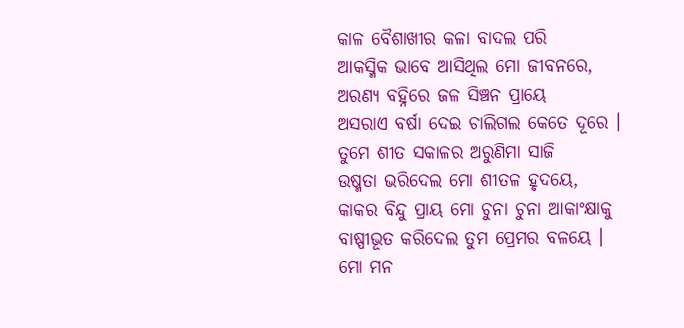କାଳ ବୈଶାଖୀର କଳା ବାଦଲ ପରି
ଆକସ୍ମିକ ଭାବେ ଆସିଥିଲ ମୋ ଜୀବନରେ,
ଅରଣ୍ୟ ବହ୍ନିରେ ଜଳ ସିଞ୍ଚନ ପ୍ରାୟେ
ଅସରାଏ ବର୍ଷା ଦେଇ ଚାଲିଗଲ କେତେ ଦୂରେ ।
ତୁମେ ଶୀତ ସକାଳର ଅରୁଣିମା ସାଜି
ଉଷ୍ମତା ଭରିଦେଲ ମୋ ଶୀତଳ ହୃଦୟେ,
କାକର ବିନ୍ଦୁ ପ୍ରାୟ ମୋ ଚୁନା ଚୁନା ଆକାଂକ୍ଷାକୁ
ବାଷ୍ପୀଭୂତ କରିଦେଲ ତୁମ ପ୍ରେମର ବଳୟେ ।
ମୋ ମନ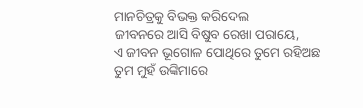ମାନଚିତ୍ରକୁ ବିଭକ୍ତ କରିଦେଲ
ଜୀବନରେ ଆସି ବିଷୁବ ରେଖା ପରାୟେ,
ଏ ଜୀବନ ଭୂଗୋଳ ପୋଥିରେ ତୁମେ ରହିଅଛ
ତୁମ ମୁହଁ ଉଙ୍କିମାରେ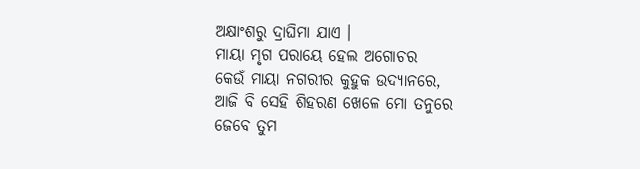ଅକ୍ଷାଂଶରୁ ଦ୍ରାଘିମା ଯାଏ ।
ମାୟା ମୃଗ ପରାୟେ ହେଲ ଅଗୋଚର
କେଉଁ ମାୟା ନଗରୀର କୁହୁକ ଉଦ୍ୟାନରେ,
ଆଜି ବି ସେହି ଶିହରଣ ଖେଳେ ମୋ ତନୁରେ
ଜେବେ ତୁମ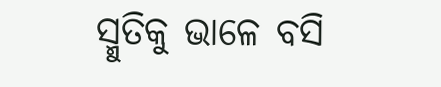ସ୍ମୁତିକୁ ଭାଳେ ବସି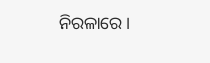ନିରଳାରେ ।